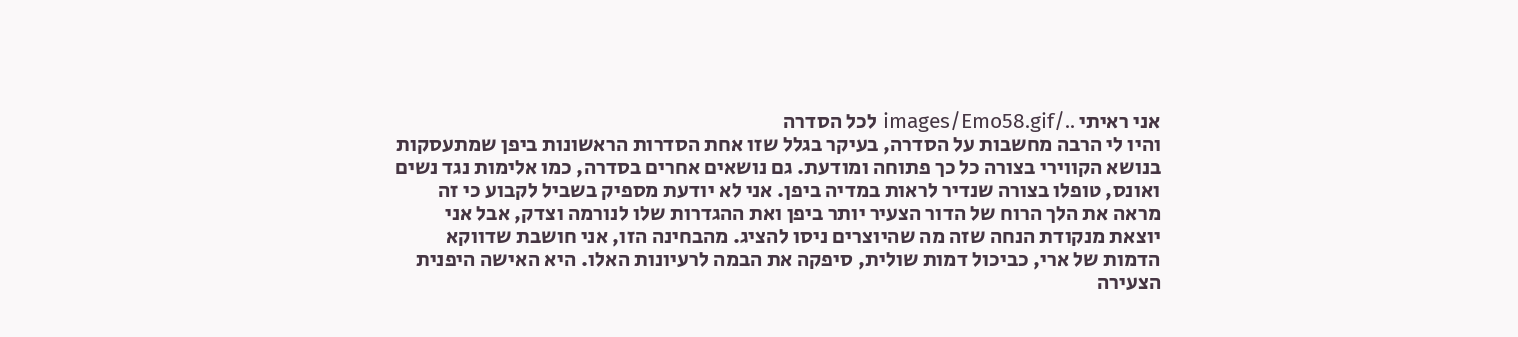אני ראיתי ../images/Emo58.gif לכל הסדרה
והיו לי הרבה מחשבות על הסדרה, בעיקר בגלל שזו אחת הסדרות הראשונות ביפן שמתעסקות בנושא הקווירי בצורה כל כך פתוחה ומודעת. גם נושאים אחרים בסדרה, כמו אלימות נגד נשים ואונס, טופלו בצורה שנדיר לראות במדיה ביפן. אני לא יודעת מספיק בשביל לקבוע כי זה מראה את הלך הרוח של הדור הצעיר יותר ביפן ואת ההגדרות שלו לנורמה וצדק, אבל אני יוצאת מנקודת הנחה שזה מה שהיוצרים ניסו להציג. מהבחינה הזו, אני חושבת שדווקא הדמות של ארי, כביכול דמות שולית, סיפקה את הבמה לרעיונות האלו. היא האישה היפנית הצעירה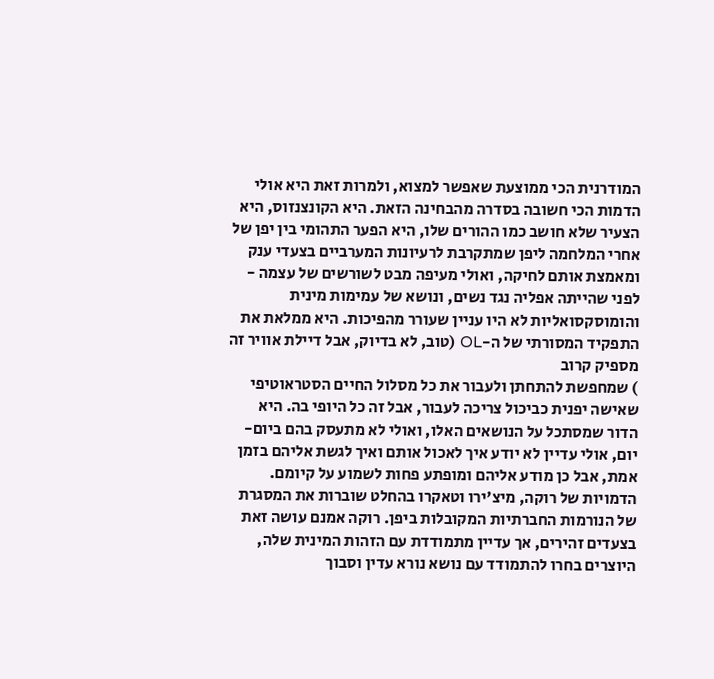המודרנית הכי ממוצעת שאפשר למצוא, ולמרות זאת היא אולי הדמות הכי חשובה בסדרה מהבחינה הזאת. היא הקונצנזוס, היא הצעיר שלא חושב כמו ההורים שלו, היא הפער התהומי בין יפן של אחרי המלחמה ליפן שמתקרבת לרעיונות המערביים בצעדי ענק ומאמצת אותם לחיקה, ואולי מעיפה מבט לשורשים של עצמה - לפני שהייתה אפליה נגד נשים, ונושא של עמימות מינית והומוסקסואליות לא היו עניין שעורר מהפיכות. היא ממלאת את התפקיד המסורתי של ה-OL (טוב, לא בדיוק, אבל דיילת אוויר זה מספיק קרוב
) שמחפשת להתחתן ולעבור את כל מסלול החיים הסטראוטיפי שאישה יפנית כביכול צריכה לעבור, אבל זה כל היופי בה. היא הדור שמסתכל על הנושאים האלו, ואולי לא מתעסק בהם ביום-יום, אולי עדיין לא יודע איך לאכול אותם ואיך לגשת אליהם בזמן אמת, אבל כן מודע אליהם ומופתע פחות לשמוע על קיומם. הדמויות של רוקה, מיצ'ירו וטאקרו בהחלט שוברות את המסגרת של הנורמות החברתיות המקובלות ביפן. רוקה אמנם עושה זאת בצעדים זהירים, אך עדיין מתמודדת עם הזהות המינית שלה, היוצרים בחרו להתמודד עם נושא נורא עדין וסבוך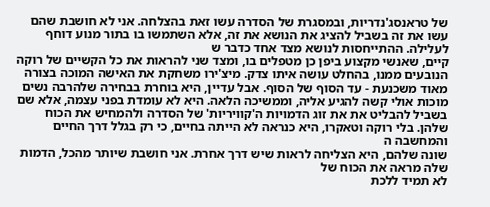של טראנסג'נדריות, ובמסגרת של הסדרה עשו זאת בהצלחה. אני לא חושבת שהם עשו את זה בשביל להציג את הנושא את זה, אלא השתמשו בו בתור מנוע דוחף לעלילה. ההתייחסות לנושא מצד אחד כדבר ש
קיים, שאנשי מקצוע ביפן כן מטפלים בו, ומצד שני להראות את כל הקשיים של רוקה הנובעים ממנו, בהחלט עושה איתו צדק. מיצ'ירו משחקת את האישה המוכה בצורה מאוד משכנעת - עד הסוף של הסוף. אבל עדיין, היא בוחרת בבחירה שלהרבה נשים מוכות אולי קשה להגיע אליה, וממשיכה הלאה. היא לא עומדת בפני עצמה, אלא שם בשביל להבליט את את זוג הדמויות ה'קוויריות' של הסדרה ולהמחיש את הכוח שלהן. בלי רוקה וטאקרו, היא כנראה לא הייתה בחיים, כי רק בגלל דרך החיים והמחשבה ה
שונה שלהם, היא הצליחה לראות שיש דרך אחרת. אני חושבת שיותר מהכל, הדמות שלה מראה את הכוח של
לא תמיד ללכת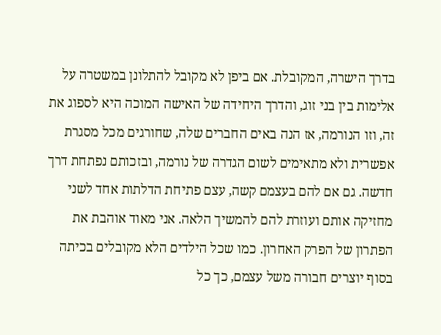בדרך הישרה, המקובלת. אם ביפן לא מקובל להתלונן במשטרה על אלימות בין בני זוג, והדרך היחידה של האישה המוכה היא לספוג את זה, וזו הנורמה, אז הנה באים החברים שלה, שחורגים מכל מסגרת אפשרית ולא מתאימים לשום הגדרה של נורמה, ובזכותם נפתחת דרך חדשה. גם אם להם בעצמם קשה, עצם פתיחת הדלתות אחד לשני מחזיקה אותם ועוזרת להם להמשיך הלאה. אני מאוד אוהבת את הפתרון של הפרק האחרון. כמו שכל הילדים הלא מקובלים בכיתה בסוף יוצרים חבורה משל עצמם, כך כל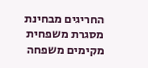החריגים מבחינת מסגרת משפחית מקימים משפחה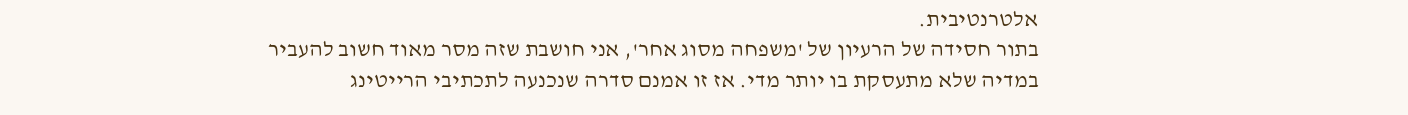אלטרנטיבית.
בתור חסידה של הרעיון של 'משפחה מסוג אחר', אני חושבת שזה מסר מאוד חשוב להעביר במדיה שלא מתעסקת בו יותר מדי. אז זו אמנם סדרה שנכנעה לתכתיבי הרייטינג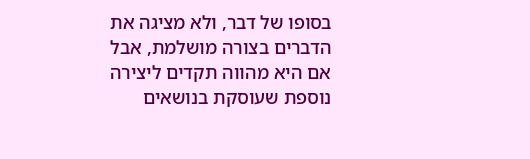בסופו של דבר, ולא מציגה את הדברים בצורה מושלמת, אבל אם היא מהווה תקדים ליצירה נוספת שעוסקת בנושאים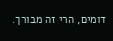דומים, הרי זה מבורך.